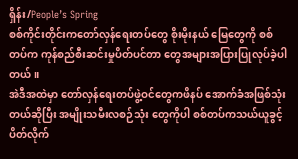ရှိန်း/People’s Spring
စစ်ကိုင်းတိုင်းကတော်လှန်ရေးတပ်တွေ စိုးမိုးနယ် မြေတွေကို စစ်တပ်က ကုန်စည်စီးဆင်းမှုပိတ်ပင်တာ တွေအများအပြားပြုလုပ်ခဲ့ပါတယ်။
အဲဒီအထဲမှာ တော်လှန်ရေးတပ်ဖွဲ့ဝင်တွေကဖိနပ် အောက်ခံအဖြစ်သုံးတယ်ဆိုပြီး အမျိုးသမီးလစဉ်သုံး တွေကိုပါ စစ်တပ်ကသယ်ယူခွင့်ပိတ်လိုက်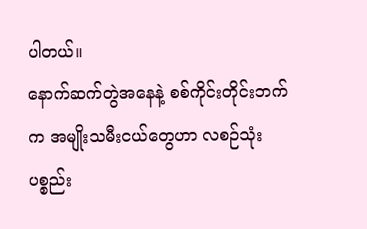ပါတယ်။
နောက်ဆက်တွဲအနေနဲ့ စစ်ကိုင်းတိုင်းဘက်က အမျိုးသမီးငယ်တွေဟာ လစဉ်သုံးပစ္စည်း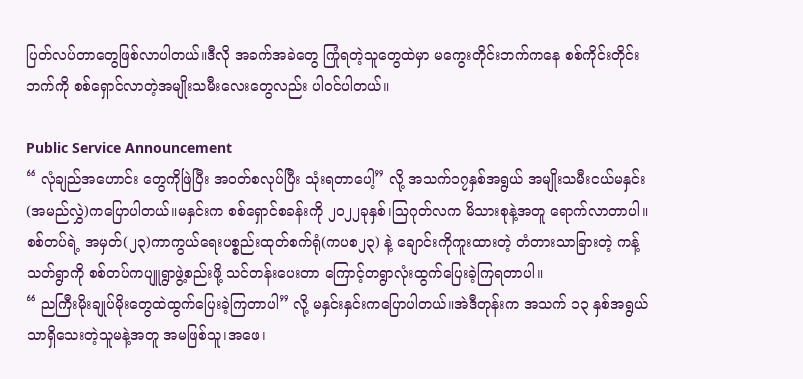ပြတ်လပ်တာတွေဖြစ်လာပါတယ်။ဒီလို အခက်အခဲတွေ ကြုံရတဲ့သူတွေထဲမှာ မကွေးတိုင်းဘက်ကနေ စစ်ကိုင်းတိုင်းဘက်ကို စစ်ရှောင်လာတဲ့အမျိုးသမီးလေးတွေလည်း ပါဝင်ပါတယ်။

Public Service Announcement
“ လုံချည်အဟောင်း တွေကိုဖြဲပြီး အဝတ်စလုပ်ပြီး သုံးရတာပေါ့” လို့ အသက်၁၇နှစ်အရွယ် အမျိုးသမီးငယ်မနှင်း(အမည်လွှဲ)ကပြောပါတယ်။မနှင်းက စစ်ရှောင်စခန်းကို ၂၀၂၂ခုနှစ်၊ဩဂုတ်လက မိသားစုနဲ့အတူ ရောက်လာတာပါ။စစ်တပ်ရဲ့ အမှတ်(၂၃)ကာကွယ်ရေးပစ္စည်းထုတ်စက်ရုံ(ကပစ၂၃) နဲ့ ချောင်းကိုကူးထားတဲ့ တံတားသာခြားတဲ့ ကန့်သတ်ရွာကို စစ်တပ်ကပျူရွာဖွဲ့စည်းဖို့ သင်တန်းပေးတာ ကြောင့်တရွာလုံးထွက်ပြေးခဲ့ကြရတာပါ။
“ ညကြီးမိုးချုပ်မိုးတွေထဲထွက်ပြေးခဲ့ကြတာပါ” လို့ မနှင်းနှင်းကပြောပါတယ်။အဲဒီတုန်းက အသက် ၁၃ နှစ်အရွယ်သာရှိသေးတဲ့သူမနဲ့အတူ အမဖြစ်သူ၊အဖေ၊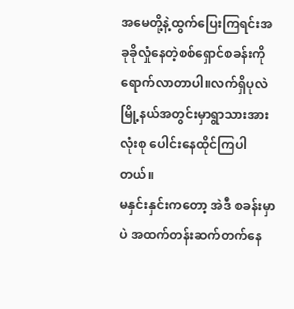အမေတို့နဲ့ထွက်ပြေးကြရင်းအခုခိုလှုံနေတဲ့စစ်ရှောင်စခန်းကို ရောက်လာတာပါ။လက်ရှိပုလဲမြို့နယ်အတွင်းမှာရွာသားအားလုံးစု ပေါင်းနေထိုင်ကြပါတယ်။
မနှင်းနှင်းကတော့ အဲဒီ စခန်းမှာပဲ အထက်တန်းဆက်တက်နေ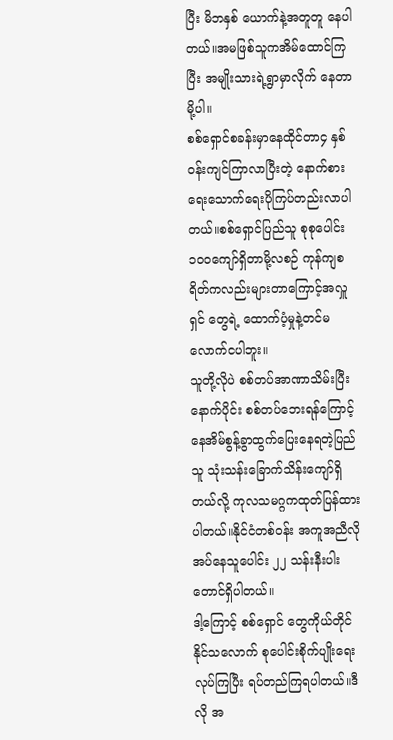ပြီး မိဘနှစ် ယောက်နဲ့အတူတူ နေပါတယ်။အမဖြစ်သူကအိမ်ထောင်ကြပြီး အမျိုးသားရဲ့ရွာမှာလိုက် နေတာမို့ပါ။
စစ်ရှောင်စခန်းမှာနေထိုင်တာ၄ နှစ်ဝန်းကျင်ကြာလာပြီးတဲ့ နောက်စားရေးသောက်ရေးပိုကြပ်တည်းလာပါတယ်။စစ်ရှောင်ပြည်သူ စုစုပေါင်း ၁၀၀ကျော်ရှိတာမို့လစဉ် ကုန်ကျစရိတ်ကလည်းများတာကြောင့်အလှူရှင် တွေရဲ့ ထောက်ပံ့မှုနဲ့တင်မ လောက်ငပါဘူး။
သူတို့လိုပဲ စစ်တပ်အာဏာသိမ်းပြီးနောက်ပိုင်း စစ်တပ်ဘေးရန်ကြောင့် နေအိမ်စွန့်ခွာထွက်ပြေးနေရတဲ့ပြည်သူ သုံးသန်းခြောက်သိန်းကျော်ရှိတယ်လို့ ကုလသမဂ္ဂကထုတ်ပြန်ထားပါတယ်။နိုင်ငံတစ်ဝန်း အကူအညီလိုအပ်နေသူပေါင်း ၂၂ သန်းနီးပါးတောင်ရှိပါတယ်။
ဒါ့ကြောင့် စစ်ရှောင် တွေကိုယ်တိုင် နိုင်သလောက် စုပေါင်းစိုက်ပျိုးရေးလုပ်ကြပြီး ရပ်တည်ကြရပါတယ်။ဒီလို အ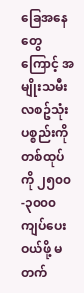ခြေအနေတွေကြောင့် အမျိုးသမီးလစဥ်သုံးပစ္စည်းကိုတစ်ထုပ်ကို ၂၅၀၀-၃၀၀၀ ကျပ်ပေး ဝယ်ဖို့ မတက်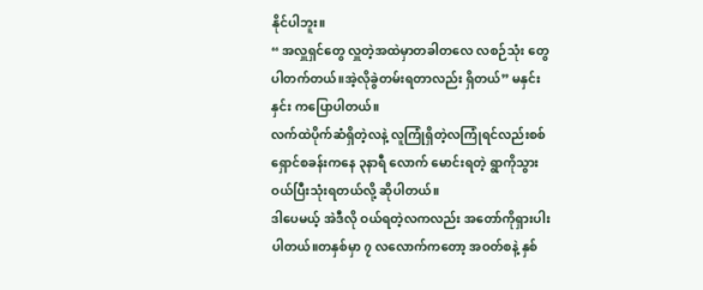နိုင်ပါဘူး။
“ အလှူရှင်တွေ လှူတဲ့အထဲမှာတခါတလေ လစဉ်သုံး တွေပါတက်တယ်။အဲ့လိုခွဲတမ်းရတာလည်း ရှိတယ်” မနှင်းနှင်း ကပြောပါတယ်။
လက်ထဲပိုက်ဆံရှိတဲ့လနဲ့ လူကြုံရှိတဲ့လကြုံရင်လည်းစစ်ရှောင်စခန်းကနေ ၃နာရီ လောက် မောင်းရတဲ့ ရွာကိုသွားဝယ်ပြီးသုံးရတယ်လို့ ဆိုပါတယ်။
ဒါပေမယ့် အဲဒီလို ဝယ်ရတဲ့လကလည်း အတော်ကိုရှားပါးပါတယ်။တနှစ်မှာ ၇ လလောက်ကတော့ အဝတ်စနဲ့ နှစ်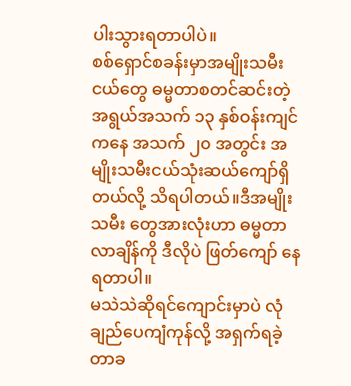ပါးသွားရတာပါပဲ။
စစ်ရှောင်စခန်းမှာအမျိုးသမီးငယ်တွေ ဓမ္မတာစတင်ဆင်းတဲ့ အရွယ်အသက် ၁၃ နှစ်ဝန်းကျင်ကနေ အသက် ၂၀ အတွင်း အမျိုးသမီးငယ်သုံးဆယ်ကျော်ရှိတယ်လို့ သိရပါတယ်။ဒီအမျိုးသမီး တွေအားလုံးဟာ ဓမ္မတာလာချိန်ကို ဒီလိုပဲ ဖြတ်ကျော် နေရတာပါ။
မသဲသဲဆိုရင်ကျောင်းမှာပဲ လုံချည်ပေကျံကုန်လို့ အရှက်ရခဲ့တာခ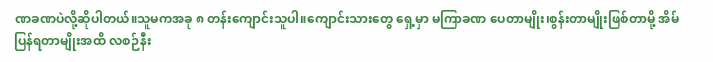ဏခဏပဲလို့ဆိုပါတယ်။သူမကအခု ၈ တန်းကျောင်းသူပါ။ကျောင်းသားတွေ ရှေ့မှာ မကြာခဏ ပေတာမျိုး၊စွန်းတာမျိုးဖြစ်တာမို့ အိမ်ပြန်ရတာမျိုးအထိ လစဉ်နီး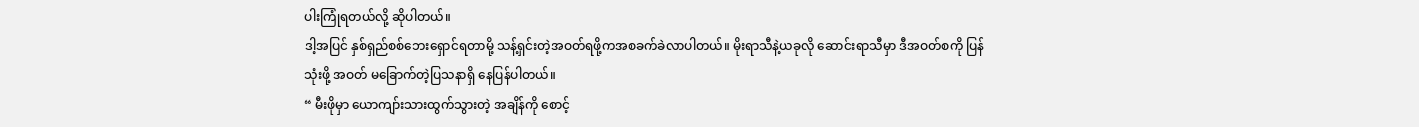ပါးကြုံရတယ်လို့ ဆိုပါတယ်။
ဒါ့အပြင် နှစ်ရှည်စစ်ဘေးရှောင်ရတာမို့ သန့်ရှင်းတဲ့အဝတ်ရဖို့ကအစခက်ခဲလာပါတယ်။ မိုးရာသီနဲ့ယခုလို ဆောင်းရာသီမှာ ဒီအဝတ်စကို ပြန်သုံးဖို့ အဝတ် မခြောက်တဲ့ပြသနာရှိ နေပြန်ပါတယ်။
“ မီးဖိုမှာ ယောကျာ်းသားထွက်သွားတဲ့ အချိန်ကို စောင့်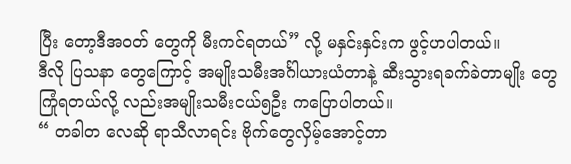ပြီး တော့ဒီအဝတ် တွေကို မီးကင်ရတယ်” လို့ မနှင်းနှင်းက ဖွင့်ဟပါတယ်။
ဒီလို ပြသနာ တွေကြောင့် အမျိုးသမီးအင်္ဂါယားယံတာနဲ့ ဆီးသွားရခက်ခဲတာမျိုး တွေကြုံရတယ်လို့ လည်းအမျိုးသမီးငယ်၅ဦး ကပြောပါတယ်။
“ တခါတ လေဆို ရာသီလာရင်း ဗိုက်တွေလှိမ့်အောင့်တာ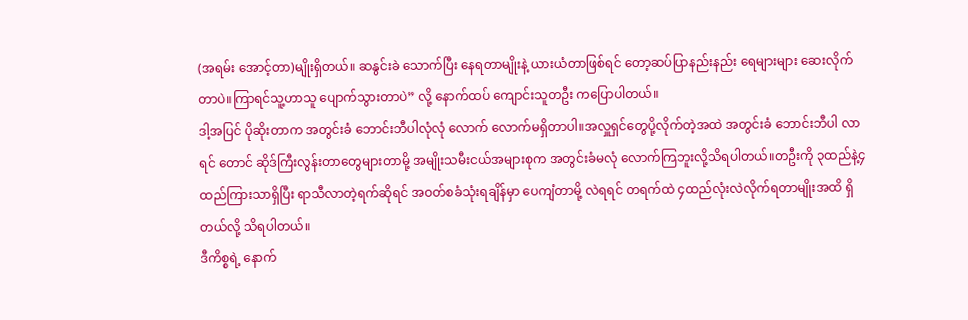(အရမ်း အောင့်တာ)မျိုးရှိတယ်။ ဆနွင်းခဲ သောက်ပြီး နေရတာမျိုးနဲ့ ယားယံတာဖြစ်ရင် တော့ဆပ်ပြာနည်းနည်း ရေများများ ဆေးလိုက်တာပဲ။ကြာရင်သူ့ဟာသူ ပျောက်သွားတာပဲ” လို့ နောက်ထပ် ကျောင်းသူတဦး ကပြောပါတယ်။
ဒါ့အပြင် ပိုဆိုးတာက အတွင်းခံ ဘောင်းဘီပါလုံလုံ လောက် လောက်မရှိတာပါ။အလှူရှင်တွေပို့လိုက်တဲ့အထဲ အတွင်းခံ ဘောင်းဘီပါ လာရင် တောင် ဆိုဒ်ကြီးလွန်းတာတွေများတာမို့ အမျိုးသမီးငယ်အများစုက အတွင်းခံမလုံ လောက်ကြဘူးလို့သိရပါတယ်။တဦးကို ၃ထည်နဲ့၄ထည်ကြားသာရှိပြီး ရာသီလာတဲ့ရက်ဆိုရင် အဝတ်စခံသုံးရချိန်မှာ ပေကျံတာမို့ လဲရရင် တရက်ထဲ ၄ထည်လုံးလဲလိုက်ရတာမျိုးအထိ ရှိတယ်လို့ သိရပါတယ်။
ဒီကိစ္စရဲ့ နောက်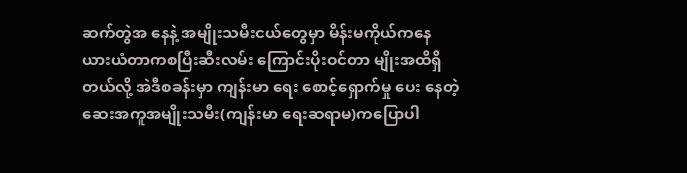ဆက်တွဲအ နေနဲ့ အမျိုးသမီးငယ်တွေမှာ မိန်းမကိုယ်ကနေ ယားယံတာကစပြီးဆီးလမ်း ကြောင်းပိုးဝင်တာ မျိုးအထိရှိတယ်လို့ အဲဒီစခန်းမှာ ကျန်းမာ ရေး စောင့်ရှောက်မှု ပေး နေတဲ့ ဆေးအကူအမျိုးသမီး(ကျန်းမာ ရေးဆရာမ)ကပြောပါ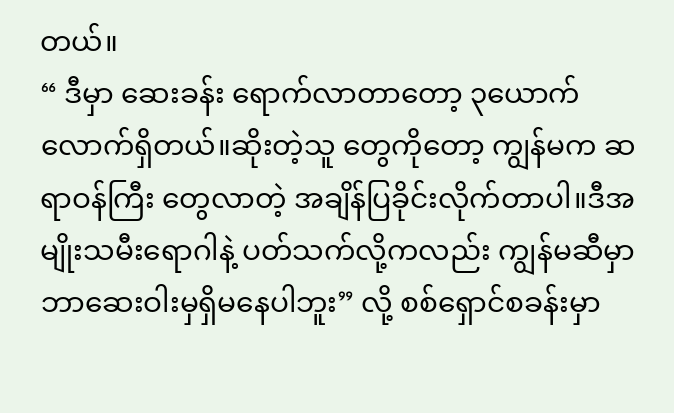တယ်။
“ ဒီမှာ ဆေးခန်း ရောက်လာတာတော့ ၃ယောက်လောက်ရှိတယ်။ဆိုးတဲ့သူ တွေကိုတော့ ကျွန်မက ဆရာဝန်ကြီး တွေလာတဲ့ အချိန်ပြခိုင်းလိုက်တာပါ။ဒီအမျိုးသမီးရောဂါနဲ့ ပတ်သက်လို့ကလည်း ကျွန်မဆီမှာ ဘာဆေးဝါးမှရှိမနေပါဘူး” လို့ စစ်ရှောင်စခန်းမှာ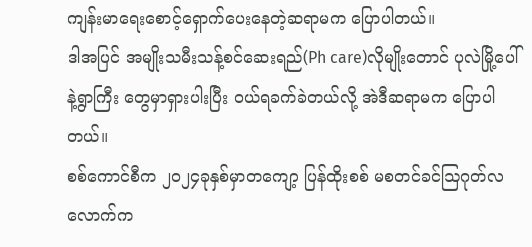ကျန်းမာရေးစောင့်ရှောက်ပေးနေတဲ့ဆရာမက ပြောပါတယ်။
ဒါအပြင် အမျိုးသမီးသန့်စင်ဆေးရည်(Ph care)လိုမျိုးတောင် ပုလဲမြို့ပေါ်နဲ့ရွာကြီး တွေမှာရှားပါးပြီး ဝယ်ရခက်ခဲတယ်လို့ အဲဒီဆရာမက ပြောပါတယ်။
စစ်ကောင်စီက ၂၀၂၄ခုနှစ်မှာတကျော့ ပြန်ထိုးစစ် မစတင်ခင်ဩဂုတ်လလောက်က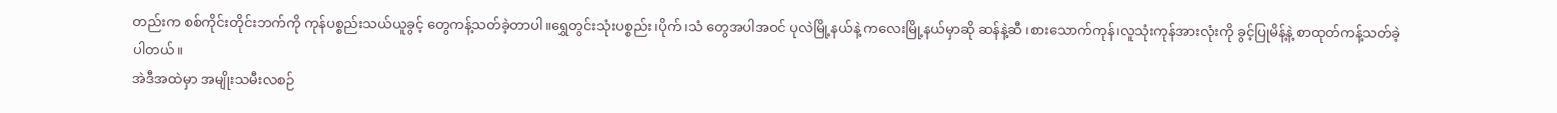တည်းက စစ်ကိုင်းတိုင်းဘက်ကို ကုန်ပစ္စည်းသယ်ယူခွင့် တွေကန့်သတ်ခဲ့တာပါ။ရွှေတွင်းသုံးပစ္စည်း၊ပိုက်၊သံ တွေအပါအဝင် ပုလဲမြို့နယ်နဲ့ ကလေးမြို့နယ်မှာဆို ဆန်နဲ့ဆီ ၊စားသောက်ကုန်၊လူသုံးကုန်အားလုံးကို ခွင့်ပြုမိန့်နဲ့ စာထုတ်ကန့်သတ်ခဲ့ပါတယ်။
အဲဒီအထဲမှာ အမျိုးသမီးလစဉ်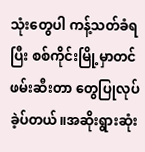သုံးတွေပါ ကန့်သတ်ခံရပြီး စစ်ကိုင်းမြို့မှာတင် ဖမ်းဆီးတာ တွေပြုလုပ်ခဲ့ပ်တယ်။အဆိုးရွားဆုံး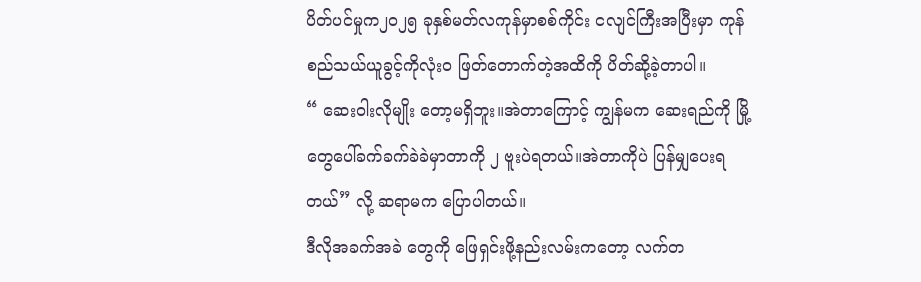ပိတ်ပင်မှုက၂၀၂၅ ခုနှစ်မတ်လကုန်မှာစစ်ကိုင်း ငလျင်ကြီးအပြီးမှာ ကုန်စည်သယ်ယူခွင့်ကိုလုံးဝ ဖြတ်တောက်တဲ့အထိကို ပိတ်ဆို့ခဲ့တာပါ။
“ ဆေးဝါးလိုမျိုး တော့မရှိဘူး။အဲတာကြောင့် ကျွန်မက ဆေးရည်ကို မြို့တွေပေါ်ခက်ခက်ခဲခဲမှာတာကို ၂ ဗူးပဲရတယ်။အဲတာကိုပဲ ပြန်မျှပေးရတယ်” လို့ ဆရာမက ပြောပါတယ်။
ဒီလိုအခက်အခဲ တွေကို ဖြေရှင်းဖို့နည်းလမ်းကတော့ လက်တ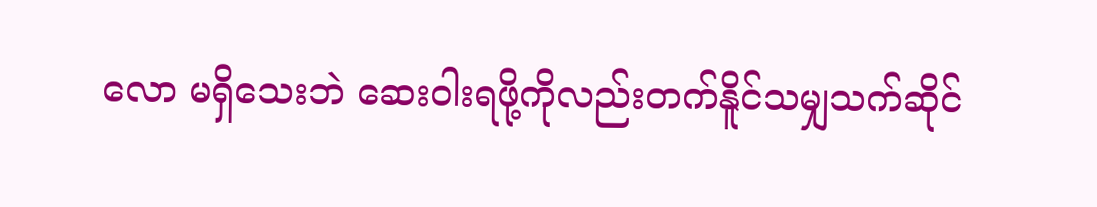လော မရှိသေးဘဲ ဆေးဝါးရဖို့ကိုလည်းတက်နိူင်သမျှသက်ဆိုင်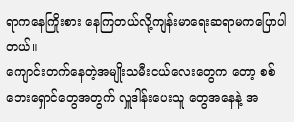ရာကနေကြိုးစား နေကြတယ်လို့ကျန်းမာရေးဆရာမကပြောပါတယ်။
ကျောင်းတက်နေတဲ့အမျိုးသမီးငယ်လေးတွေက တော့ စစ်ဘေးရှောင်တွေအတွက် လှူဒါန်းပေးသူ တွေအနေနဲ့ အ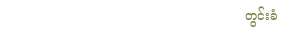တွင်းခံ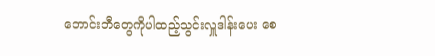ဘောင်းဘီတွေကိုပါထည့်သွင်းလှူဒါန်းပေး စေ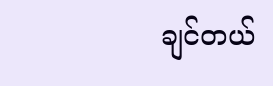ချင်တယ်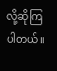လို့ဆိုကြပါတယ်။